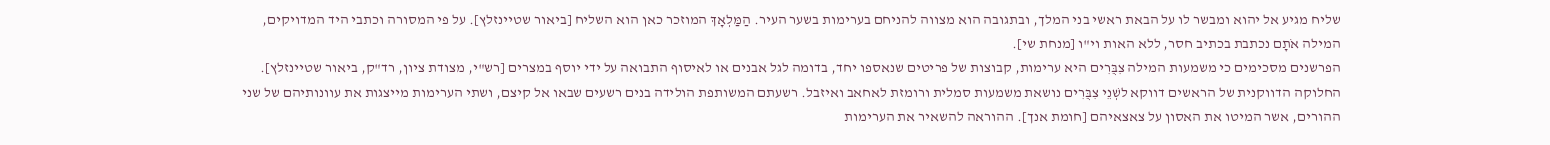שליח מגיע אל יהוא ומבשר לו על הבאת ראשי בני המלך, ובתגובה הוא מצווה להניחם בערימות בשער העיר. הַמַּלְאָךְ המוזכר כאן הוא השליח [ביאור שטיינזלץ]. על פי המסורה וכתבי היד המדויקים, המילה אֹתָם נכתבת בכתיב חסר, ללא האות וי"ו [מנחת שי].
הפרשנים מסכימים כי משמעות המילה צִבֻּרִים היא ערימות, קבוצות של פריטים שנאספו יחד, בדומה לגל אבנים או לאיסוף התבואה על ידי יוסף במצרים [רש"י, מצודת ציון, רד"ק, ביאור שטיינזלץ]. החלוקה הדווקנית של הראשים דווקא לשְׁנֵי צִבֻּרִים נושאת משמעות סמלית ורומזת לאחאב ואיזבל. רשעתם המשותפת הולידה בנים רשעים שבאו אל קיצם, ושתי הערימות מייצגות את עוונותיהם של שני ההורים, אשר המיטו את האסון על צאצאיהם [חומת אנך]. ההוראה להשאיר את הערימות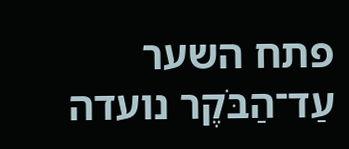פתח השער עַד־הַבֹּקֶר נועדה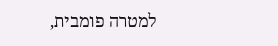למטרה פומבית,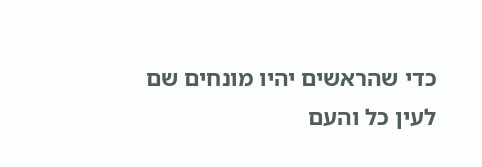כדי שהראשים יהיו מונחים שם לעין כל והעם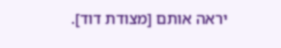יראה אותם [מצודת דוד].